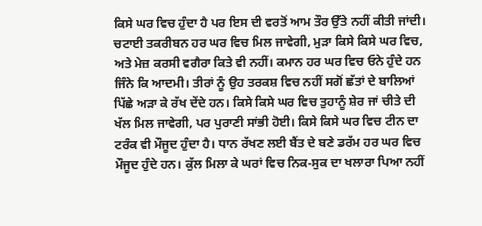ਕਿਸੇ ਘਰ ਵਿਚ ਹੁੰਦਾ ਹੈ ਪਰ ਇਸ ਦੀ ਵਰਤੋਂ ਆਮ ਤੌਰ ਉੱਤੇ ਨਹੀਂ ਕੀਤੀ ਜਾਂਦੀ। ਚਟਾਈ ਤਕਰੀਬਨ ਹਰ ਘਰ ਵਿਚ ਮਿਲ ਜਾਵੇਗੀ, ਮੁੜਾ ਕਿਸੇ ਕਿਸੇ ਘਰ ਵਿਚ, ਅਤੇ ਮੇਜ਼ ਕਰਸੀ ਵਗੈਰਾ ਕਿਤੇ ਵੀ ਨਹੀਂ। ਕਮਾਨ ਹਰ ਘਰ ਵਿਚ ਓਨੇ ਹੁੰਦੇ ਹਨ ਜਿੰਨੇ ਕਿ ਆਦਮੀ। ਤੀਰਾਂ ਨੂੰ ਉਹ ਤਰਕਸ਼ ਵਿਚ ਨਹੀਂ ਸਗੋਂ ਛੱਤਾਂ ਦੇ ਬਾਲਿਆਂ ਪਿੱਛੇ ਅੜਾ ਕੇ ਰੱਖ ਦੇਂਦੇ ਹਨ। ਕਿਸੇ ਕਿਸੇ ਘਰ ਵਿਚ ਤੁਹਾਨੂੰ ਸ਼ੇਰ ਜਾਂ ਚੀਤੇ ਦੀ ਖੱਲ ਮਿਲ ਜਾਵੇਗੀ, ਪਰ ਪੁਰਾਣੀ ਸਾਂਭੀ ਹੋਈ। ਕਿਸੇ ਕਿਸੇ ਘਰ ਵਿਚ ਟੀਨ ਦਾ ਟਰੰਕ ਵੀ ਮੌਜੂਦ ਹੁੰਦਾ ਹੈ। ਧਾਨ ਰੱਖਣ ਲਈ ਬੈਂਤ ਦੇ ਬਣੇ ਡਰੱਮ ਹਰ ਘਰ ਵਿਚ ਮੌਜੂਦ ਹੁੰਦੇ ਹਨ। ਕੁੱਲ ਮਿਲਾ ਕੇ ਘਰਾਂ ਵਿਚ ਨਿਕ-ਸੁਕ ਦਾ ਖਲਾਰਾ ਪਿਆ ਨਹੀਂ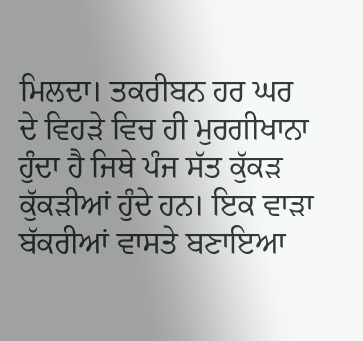ਮਿਲਦਾ। ਤਕਰੀਬਨ ਹਰ ਘਰ ਦੇ ਵਿਹੜੇ ਵਿਚ ਹੀ ਮੁਰਗੀਖਾਨਾ ਹੁੰਦਾ ਹੈ ਜਿਥੇ ਪੰਜ ਸੱਤ ਕੁੱਕੜ ਕੁੱਕੜੀਆਂ ਹੁੰਦੇ ਹਨ। ਇਕ ਵਾੜਾ ਬੱਕਰੀਆਂ ਵਾਸਤੇ ਬਣਾਇਆ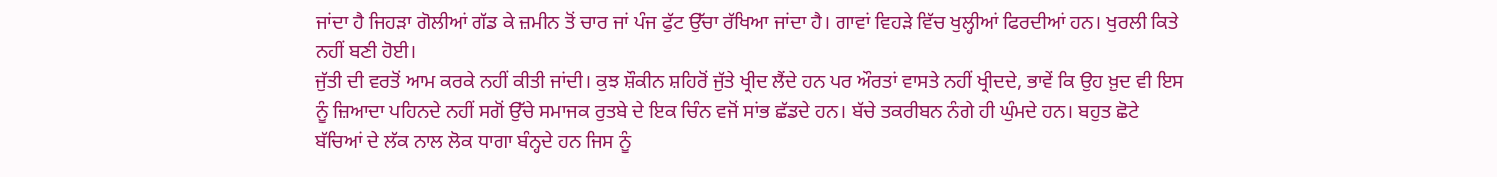ਜਾਂਦਾ ਹੈ ਜਿਹੜਾ ਗੋਲੀਆਂ ਗੱਡ ਕੇ ਜ਼ਮੀਨ ਤੋਂ ਚਾਰ ਜਾਂ ਪੰਜ ਫੁੱਟ ਉੱਚਾ ਰੱਖਿਆ ਜਾਂਦਾ ਹੈ। ਗਾਵਾਂ ਵਿਹੜੇ ਵਿੱਚ ਖੁਲ੍ਹੀਆਂ ਫਿਰਦੀਆਂ ਹਨ। ਖੁਰਲੀ ਕਿਤੇ ਨਹੀਂ ਬਣੀ ਹੋਈ।
ਜੁੱਤੀ ਦੀ ਵਰਤੋਂ ਆਮ ਕਰਕੇ ਨਹੀਂ ਕੀਤੀ ਜਾਂਦੀ। ਕੁਝ ਸ਼ੌਕੀਨ ਸ਼ਹਿਰੋਂ ਜੁੱਤੇ ਖ੍ਰੀਦ ਲੈਂਦੇ ਹਨ ਪਰ ਔਰਤਾਂ ਵਾਸਤੇ ਨਹੀਂ ਖ੍ਰੀਦਦੇ, ਭਾਵੇਂ ਕਿ ਉਹ ਖ਼ੁਦ ਵੀ ਇਸ ਨੂੰ ਜ਼ਿਆਦਾ ਪਹਿਨਦੇ ਨਹੀਂ ਸਗੋਂ ਉੱਚੇ ਸਮਾਜਕ ਰੁਤਬੇ ਦੇ ਇਕ ਚਿੰਨ ਵਜੋਂ ਸਾਂਭ ਛੱਡਦੇ ਹਨ। ਬੱਚੇ ਤਕਰੀਬਨ ਨੰਗੇ ਹੀ ਘੁੰਮਦੇ ਹਨ। ਬਹੁਤ ਛੋਟੇ ਬੱਚਿਆਂ ਦੇ ਲੱਕ ਨਾਲ ਲੋਕ ਧਾਗਾ ਬੰਨ੍ਹਦੇ ਹਨ ਜਿਸ ਨੂੰ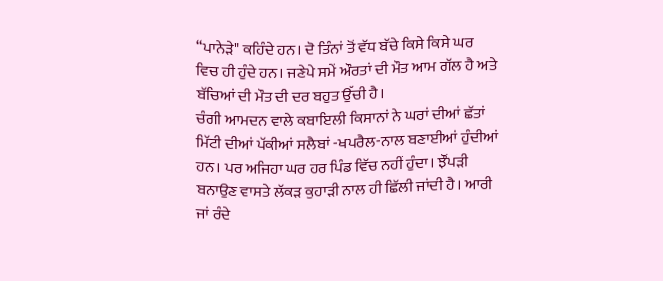“ਪਾਨੇੜੇ" ਕਹਿੰਦੇ ਹਨ। ਦੋ ਤਿੰਨਾਂ ਤੋਂ ਵੱਧ ਬੱਚੇ ਕਿਸੇ ਕਿਸੇ ਘਰ ਵਿਚ ਹੀ ਹੁੰਦੇ ਹਨ। ਜਣੇਪੇ ਸਮੇਂ ਔਰਤਾਂ ਦੀ ਮੌਤ ਆਮ ਗੱਲ ਹੈ ਅਤੇ ਬੱਚਿਆਂ ਦੀ ਮੌਤ ਦੀ ਦਰ ਬਹੁਤ ਉੱਚੀ ਹੈ।
ਚੰਗੀ ਆਮਦਨ ਵਾਲੇ ਕਬਾਇਲੀ ਕਿਸਾਨਾਂ ਨੇ ਘਰਾਂ ਦੀਆਂ ਛੱਤਾਂ ਮਿੱਟੀ ਦੀਆਂ ਪੱਕੀਆਂ ਸਲੈਬਾਂ -ਖਪਰੈਲ-ਨਾਲ ਬਣਾਈਆਂ ਹੁੰਦੀਆਂ ਹਨ। ਪਰ ਅਜਿਹਾ ਘਰ ਹਰ ਪਿੰਡ ਵਿੱਚ ਨਹੀਂ ਹੁੰਦਾ। ਝੌਂਪੜੀ ਬਨਾਉਣ ਵਾਸਤੇ ਲੱਕੜ ਕੁਹਾੜੀ ਨਾਲ ਹੀ ਛਿੱਲੀ ਜਾਂਦੀ ਹੈ। ਆਰੀ ਜਾਂ ਰੰਦੇ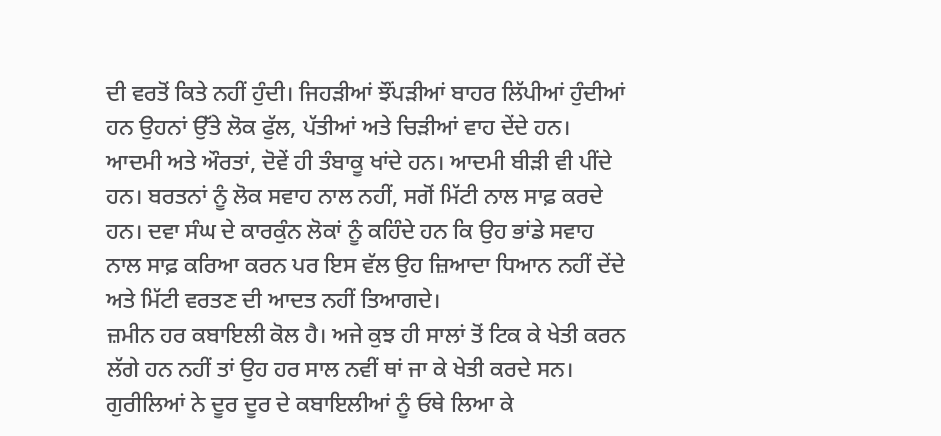ਦੀ ਵਰਤੋਂ ਕਿਤੇ ਨਹੀਂ ਹੁੰਦੀ। ਜਿਹੜੀਆਂ ਝੌਂਪੜੀਆਂ ਬਾਹਰ ਲਿੱਪੀਆਂ ਹੁੰਦੀਆਂ ਹਨ ਉਹਨਾਂ ਉੱਤੇ ਲੋਕ ਫੁੱਲ, ਪੱਤੀਆਂ ਅਤੇ ਚਿੜੀਆਂ ਵਾਹ ਦੇਂਦੇ ਹਨ।
ਆਦਮੀ ਅਤੇ ਔਰਤਾਂ, ਦੋਵੇਂ ਹੀ ਤੰਬਾਕੂ ਖਾਂਦੇ ਹਨ। ਆਦਮੀ ਬੀੜੀ ਵੀ ਪੀਂਦੇ ਹਨ। ਬਰਤਨਾਂ ਨੂੰ ਲੋਕ ਸਵਾਹ ਨਾਲ ਨਹੀਂ, ਸਗੋਂ ਮਿੱਟੀ ਨਾਲ ਸਾਫ਼ ਕਰਦੇ ਹਨ। ਦਵਾ ਸੰਘ ਦੇ ਕਾਰਕੁੰਨ ਲੋਕਾਂ ਨੂੰ ਕਹਿੰਦੇ ਹਨ ਕਿ ਉਹ ਭਾਂਡੇ ਸਵਾਹ ਨਾਲ ਸਾਫ਼ ਕਰਿਆ ਕਰਨ ਪਰ ਇਸ ਵੱਲ ਉਹ ਜ਼ਿਆਦਾ ਧਿਆਨ ਨਹੀਂ ਦੇਂਦੇ ਅਤੇ ਮਿੱਟੀ ਵਰਤਣ ਦੀ ਆਦਤ ਨਹੀਂ ਤਿਆਗਦੇ।
ਜ਼ਮੀਨ ਹਰ ਕਬਾਇਲੀ ਕੋਲ ਹੈ। ਅਜੇ ਕੁਝ ਹੀ ਸਾਲਾਂ ਤੋਂ ਟਿਕ ਕੇ ਖੇਤੀ ਕਰਨ ਲੱਗੇ ਹਨ ਨਹੀਂ ਤਾਂ ਉਹ ਹਰ ਸਾਲ ਨਵੀਂ ਥਾਂ ਜਾ ਕੇ ਖੇਤੀ ਕਰਦੇ ਸਨ। ਗੁਰੀਲਿਆਂ ਨੇ ਦੂਰ ਦੂਰ ਦੇ ਕਬਾਇਲੀਆਂ ਨੂੰ ਓਥੇ ਲਿਆ ਕੇ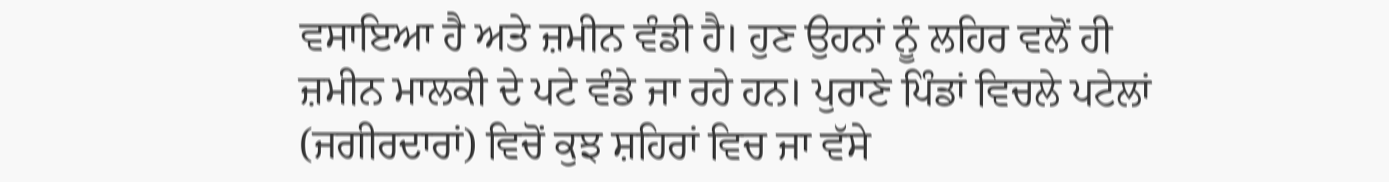ਵਸਾਇਆ ਹੈ ਅਤੇ ਜ਼ਮੀਨ ਵੰਡੀ ਹੈ। ਹੁਣ ਉਹਨਾਂ ਨੂੰ ਲਹਿਰ ਵਲੋਂ ਹੀ ਜ਼ਮੀਨ ਮਾਲਕੀ ਦੇ ਪਟੇ ਵੰਡੇ ਜਾ ਰਹੇ ਹਨ। ਪੁਰਾਣੇ ਪਿੰਡਾਂ ਵਿਚਲੇ ਪਟੇਲਾਂ (ਜਗੀਰਦਾਰਾਂ) ਵਿਚੋਂ ਕੁਝ ਸ਼ਹਿਰਾਂ ਵਿਚ ਜਾ ਵੱਸੇ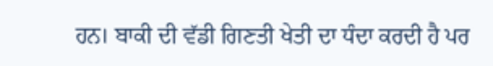ਹਨ। ਬਾਕੀ ਦੀ ਵੱਡੀ ਗਿਣਤੀ ਖੇਤੀ ਦਾ ਧੰਦਾ ਕਰਦੀ ਹੈ ਪਰ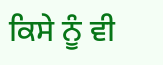ਕਿਸੇ ਨੂੰ ਵੀ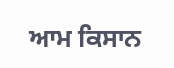ਆਮ ਕਿਸਾਨ